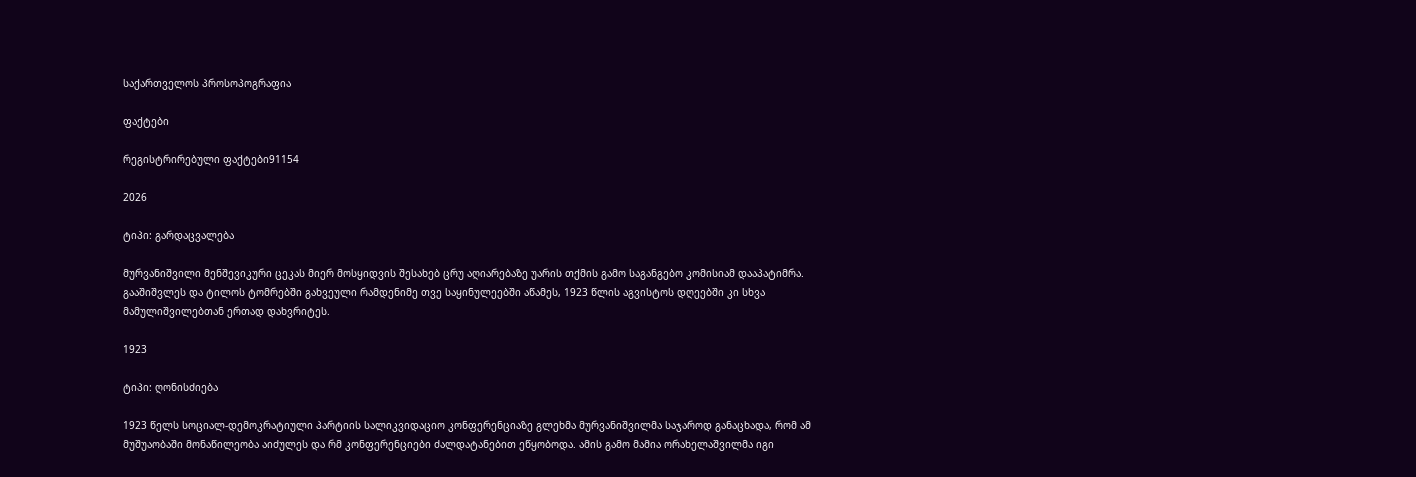საქართველოს პროსოპოგრაფია

ფაქტები

რეგისტრირებული ფაქტები91154

2026

ტიპი: გარდაცვალება

მურვანიშვილი მენშევიკური ცეკას მიერ მოსყიდვის შესახებ ცრუ აღიარებაზე უარის თქმის გამო საგანგებო კომისიამ დააპატიმრა. გააშიშვლეს და ტილოს ტომრებში გახვეული რამდენიმე თვე საყინულეებში აწამეს, 1923 წლის აგვისტოს დღეებში კი სხვა მამულიშვილებთან ერთად დახვრიტეს.

1923

ტიპი: ღონისძიება

1923 წელს სოციალ-დემოკრატიული პარტიის სალიკვიდაციო კონფერენციაზე გლეხმა მურვანიშვილმა საჯაროდ განაცხადა, რომ ამ მუშუაობაში მონაწილეობა აიძულეს და რმ კონფერენციები ძალდატანებით ეწყობოდა. ამის გამო მამია ორახელაშვილმა იგი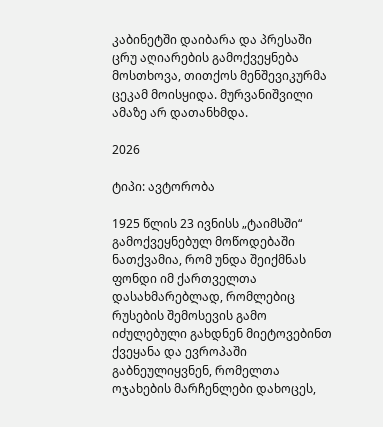კაბინეტში დაიბარა და პრესაში ცრუ აღიარების გამოქვეყნება მოსთხოვა, თითქოს მენშევიკურმა ცეკამ მოისყიდა. მურვანიშვილი ამაზე არ დათანხმდა.

2026

ტიპი: ავტორობა

1925 წლის 23 ივნისს „ტაიმსში“ გამოქვეყნებულ მოწოდებაში ნათქვამია, რომ უნდა შეიქმნას ფონდი იმ ქართველთა დასახმარებლად, რომლებიც რუსების შემოსევის გამო იძულებული გახდნენ მიეტოვებინთ ქვეყანა და ევროპაში გაბნეულიყვნენ, რომელთა ოჯახების მარჩენლები დახოცეს,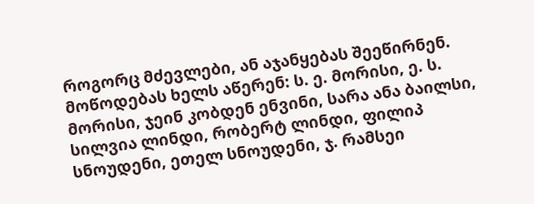როგორც მძევლები, ან აჯანყებას შეეწირნენ. მოწოდებას ხელს აწერენ: ს. ე. მორისი, ე. ს. მორისი, ჯეინ კობდენ ენვინი, სარა ანა ბაილსი, სილვია ლინდი, რობერტ ლინდი, ფილიპ სნოუდენი, ეთელ სნოუდენი, ჯ. რამსეი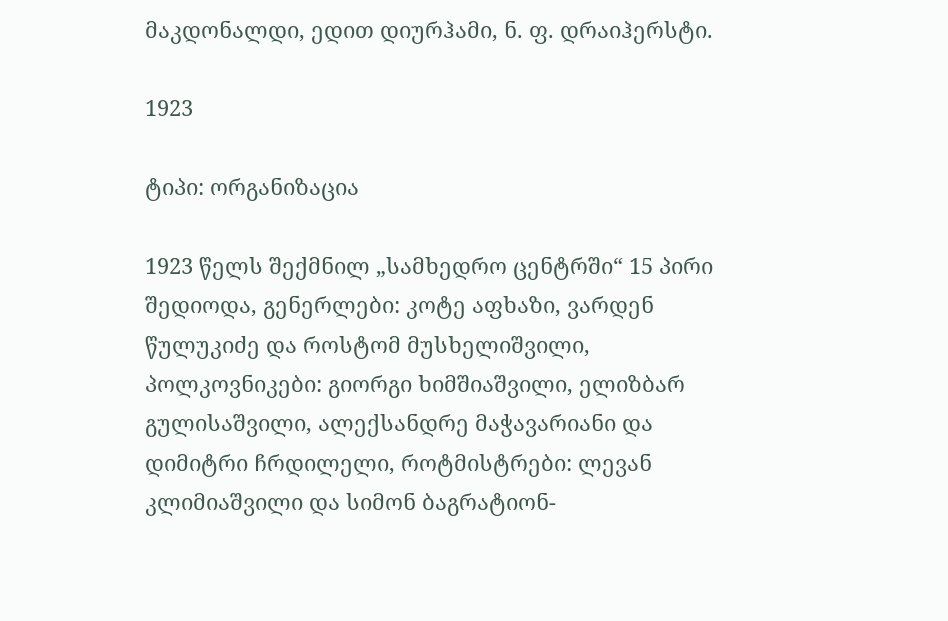მაკდონალდი, ედით დიურჰამი, ნ. ფ. დრაიჰერსტი.

1923

ტიპი: ორგანიზაცია

1923 წელს შექმნილ „სამხედრო ცენტრში“ 15 პირი შედიოდა, გენერლები: კოტე აფხაზი, ვარდენ წულუკიძე და როსტომ მუსხელიშვილი, პოლკოვნიკები: გიორგი ხიმშიაშვილი, ელიზბარ გულისაშვილი, ალექსანდრე მაჭავარიანი და დიმიტრი ჩრდილელი, როტმისტრები: ლევან კლიმიაშვილი და სიმონ ბაგრატიონ-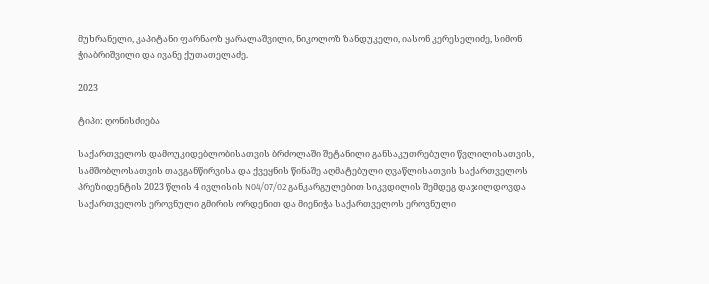მუხრანელი, კაპიტანი ფარნაოზ ყარალაშვილი, ნიკოლოზ ზანდუკელი, იასონ კერესელიძე, სიმონ ჭიაბრიშვილი და ივანე ქუთათელაძე.

2023

ტიპი: ღონისძიება

საქართველოს დამოუკიდებლობისათვის ბრძოლაში შეტანილი განსაკუთრებული წვლილისათვის, სამშობლოსათვის თავგანწირვისა და ქვეყნის წინაშე აღმატებული ღვაწლისათვის საქართველოს პრეზიდენტის 2023 წლის 4 ივლისის N04/07/02 განკარგულებით სიკვდილის შემდეგ დაჯილდოვდა საქართველოს ეროვნული გმირის ორდენით და მიენიჭა საქართველოს ეროვნული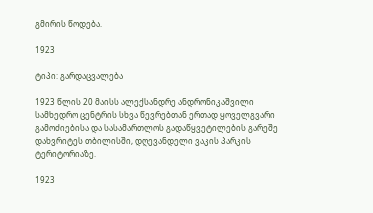გმირის წოდება.

1923

ტიპი: გარდაცვალება

1923 წლის 20 მაისს ალექსანდრე ანდრონიკაშვილი სამხედრო ცენტრის სხვა წევრებთან ერთად ყოველგვარი გამოძიებისა და სასამართლოს გადაწყვეტილების გარეშე დახვრიტეს თბილისში, დღევანდელი ვაკის პარკის ტერიტორიაზე.

1923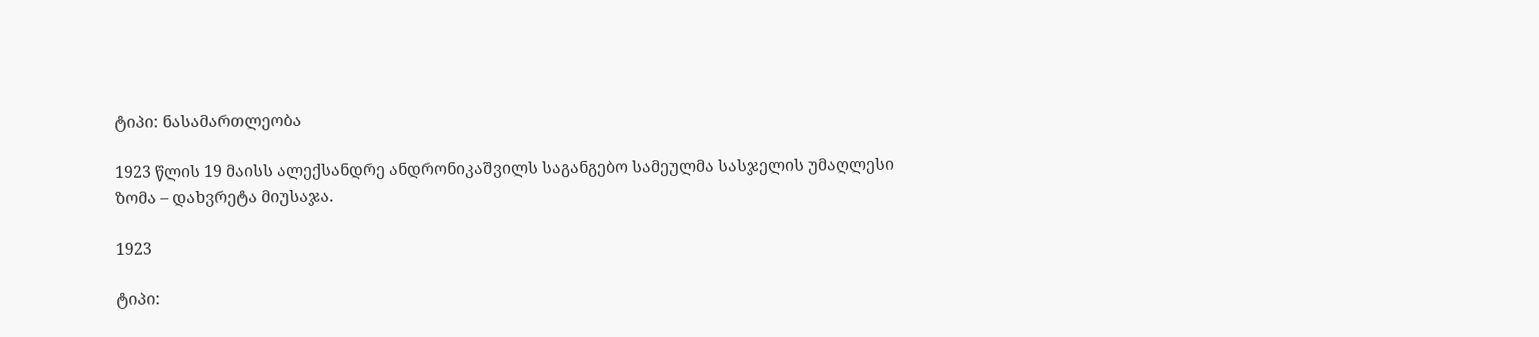ტიპი: ნასამართლეობა

1923 წლის 19 მაისს ალექსანდრე ანდრონიკაშვილს საგანგებო სამეულმა სასჯელის უმაღლესი ზომა – დახვრეტა მიუსაჯა.

1923

ტიპი: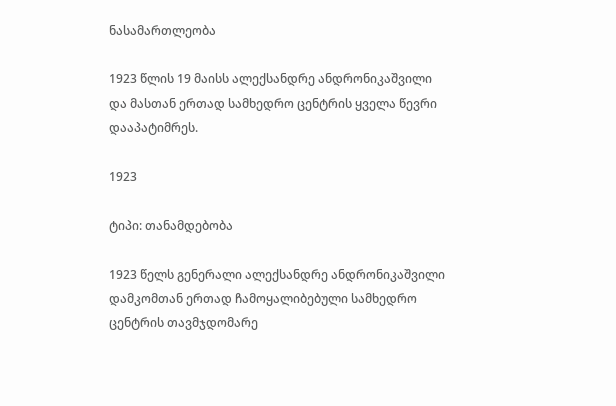ნასამართლეობა

1923 წლის 19 მაისს ალექსანდრე ანდრონიკაშვილი და მასთან ერთად სამხედრო ცენტრის ყველა წევრი დააპატიმრეს.

1923

ტიპი: თანამდებობა

1923 წელს გენერალი ალექსანდრე ანდრონიკაშვილი დამკომთან ერთად ჩამოყალიბებული სამხედრო ცენტრის თავმჯდომარე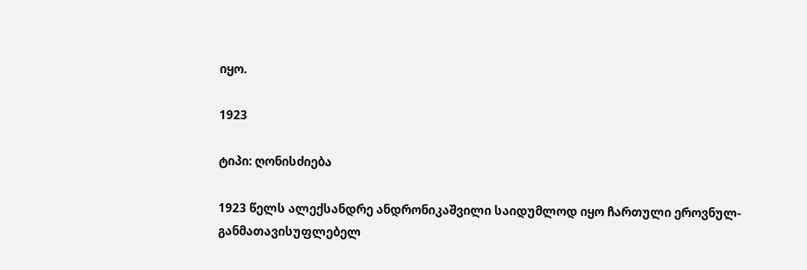იყო.

1923

ტიპი: ღონისძიება

1923 წელს ალექსანდრე ანდრონიკაშვილი საიდუმლოდ იყო ჩართული ეროვნულ-განმათავისუფლებელ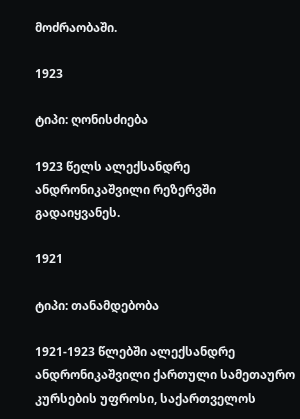მოძრაობაში.

1923

ტიპი: ღონისძიება

1923 წელს ალექსანდრე ანდრონიკაშვილი რეზერვში გადაიყვანეს.

1921

ტიპი: თანამდებობა

1921-1923 წლებში ალექსანდრე ანდრონიკაშვილი ქართული სამეთაურო კურსების უფროსი, საქართველოს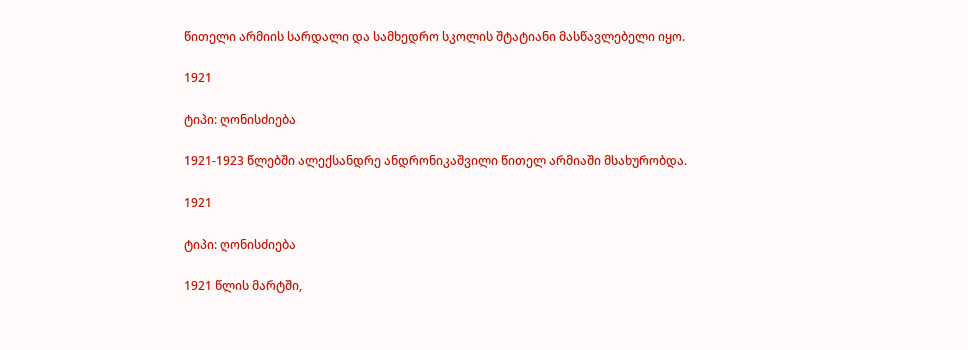წითელი არმიის სარდალი და სამხედრო სკოლის შტატიანი მასწავლებელი იყო.

1921

ტიპი: ღონისძიება

1921-1923 წლებში ალექსანდრე ანდრონიკაშვილი წითელ არმიაში მსახურობდა.

1921

ტიპი: ღონისძიება

1921 წლის მარტში,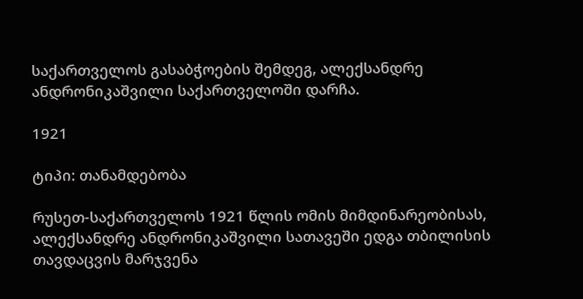საქართველოს გასაბჭოების შემდეგ, ალექსანდრე ანდრონიკაშვილი საქართველოში დარჩა.

1921

ტიპი: თანამდებობა

რუსეთ-საქართველოს 1921 წლის ომის მიმდინარეობისას, ალექსანდრე ანდრონიკაშვილი სათავეში ედგა თბილისის თავდაცვის მარჯვენა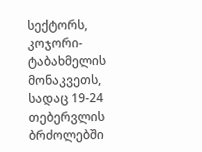სექტორს, კოჯორი-ტაბახმელის მონაკვეთს, სადაც 19-24 თებერვლის ბრძოლებში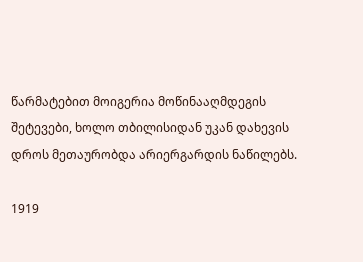წარმატებით მოიგერია მოწინააღმდეგის შეტევები, ხოლო თბილისიდან უკან დახევის დროს მეთაურობდა არიერგარდის ნაწილებს.

1919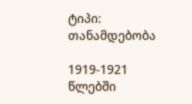ტიპი: თანამდებობა

1919-1921 წლებში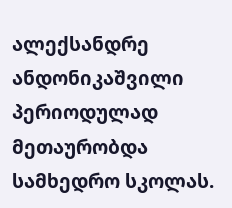ალექსანდრე ანდონიკაშვილი პერიოდულად მეთაურობდა სამხედრო სკოლას.